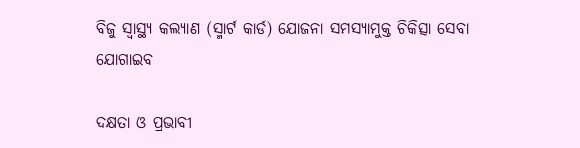ବିଜୁ ସ୍ୱାସ୍ଥ୍ୟ କଲ୍ୟାଣ (ସ୍ମାର୍ଟ କାର୍ଡ) ଯୋଜନା ସମସ୍ୟାମୁକ୍ତ ଚିକିତ୍ସା ସେବା ଯୋଗାଇବ

ଦକ୍ଷତା ଓ ପ୍ରଭାବୀ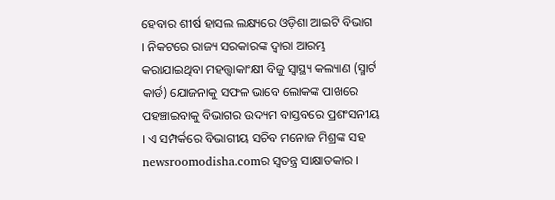ହେବାର ଶୀର୍ଷ ହାସଲ ଲକ୍ଷ୍ୟରେ ଓଡ଼ିଶା ଆଇଟି ବିଭାଗ । ନିକଟରେ ରାଜ୍ୟ ସରକାରଙ୍କ ଦ୍ବାରା ଆରମ୍ଭ କରାଯାଇଥିବା ମହତ୍ତ୍ବାକାଂକ୍ଷୀ ବିଜୁ ସ୍ୱାସ୍ଥ୍ୟ କଲ୍ୟାଣ (ସ୍ମାର୍ଟ କାର୍ଡ) ଯୋଜନାକୁ ସଫଳ ଭାବେ ଲୋକଙ୍କ ପାଖରେ ପହଞ୍ଚାଇବାକୁ ବିଭାଗର ଉଦ୍ୟମ ବାସ୍ତବରେ ପ୍ରଶଂସନୀୟ । ଏ ସମ୍ପର୍କରେ ବିଭାଗୀୟ ସଚିବ ମନୋଜ ମିଶ୍ରଙ୍କ ସହ newsroomodisha.comର ସ୍ୱତନ୍ତ୍ର ସାକ୍ଷାତକାର ।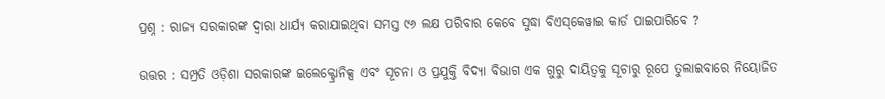ପ୍ରଶ୍ନ : ରାଜ୍ୟ ସରକାରଙ୍କ ଦ୍ଵାରା ଧାର୍ଯ୍ୟ କରାଯାଇଥିବା ସମସ୍ତ ୯୬ ଲକ୍ଷ ପରିବାର କେବେ ସୁଦ୍ଧା ବିଏସ୍‌କେୱାଇ କାର୍ଡ ପାଇପାରିବେ ?

ଉତ୍ତର : ସମ୍ପ୍ରତି ଓଡ଼ିଶା ସରକାରଙ୍କ ଇଲେକ୍ଟ୍ରୋନିକ୍ସ ଏବଂ ସୂଚନା ଓ ପ୍ରଯୁକ୍ତି ବିଦ୍ୟା ବିଭାଗ ଏକ ଗୁରୁ ଦାୟିତ୍ଵକୁ ସୂଚାରୁ ରୂପେ ତୁଲାଇବାରେ ନିୟୋଜିତ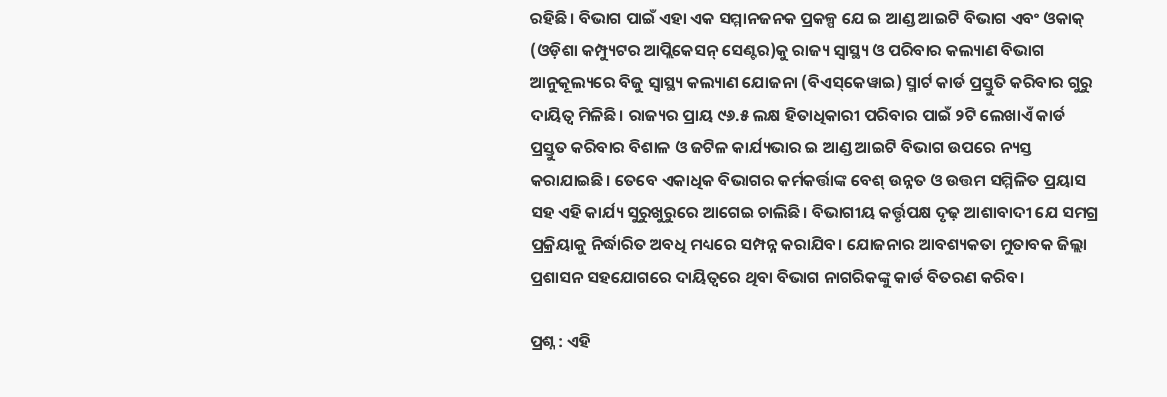ରହିଛି। ବିଭାଗ ପାଇଁ ଏହା ଏକ ସମ୍ମାନଜନକ ପ୍ରକଳ୍ପ ଯେ ଇ ଆଣ୍ଡ ଆଇଟି ବିଭାଗ ଏବଂ ଓକାକ୍ (ଓଡ଼ିଶା କମ୍ପ୍ୟୁଟର ଆପ୍ଲିକେସନ୍ ସେଣ୍ଟର)କୁ ରାଜ୍ୟ ସ୍ବାସ୍ଥ୍ୟ ଓ ପରିବାର କଲ୍ୟାଣ ବିଭାଗ ଆନୁକୂଲ୍ୟରେ ବିଜୁ ସ୍ଵାସ୍ଥ୍ୟ କଲ୍ୟାଣ ଯୋଜନା (ବିଏସ୍‌କେୱାଇ) ସ୍ମାର୍ଟ କାର୍ଡ ପ୍ରସ୍ତୁତି କରିବାର ଗୁରୁ ଦାୟିତ୍ବ ମିଳିଛି। ରାଜ୍ୟର ପ୍ରାୟ ୯୬.୫ ଲକ୍ଷ ହିତାଧିକାରୀ ପରିବାର ପାଇଁ ୨ଟି ଲେଖାଏଁ କାର୍ଡ ପ୍ରସ୍ତୁତ କରିବାର ବିଶାଳ ଓ ଜଟିଳ କାର୍ଯ୍ୟଭାର ଇ ଆଣ୍ଡ ଆଇଟି ବିଭାଗ ଉପରେ ନ୍ୟସ୍ତ କରାଯାଇଛି। ତେବେ ଏକାଧିକ ବିଭାଗର କର୍ମକର୍ତ୍ତାଙ୍କ ବେଶ୍ ଉନ୍ନତ ଓ ଉତ୍ତମ ସମ୍ମିଳିତ ପ୍ରୟାସ ସହ ଏହି କାର୍ଯ୍ୟ ସୁରୁଖୁରୁରେ ଆଗେଇ ଚାଲିଛି। ବିଭାଗୀୟ କର୍ତ୍ତୃପକ୍ଷ ଦୃଢ଼ ଆଶାବାଦୀ ଯେ ସମଗ୍ର ପ୍ରକ୍ରିୟାକୁ ନିର୍ଦ୍ଧାରିତ ଅବଧି ମଧ୍ୟରେ ସମ୍ପନ୍ନ କରାଯିବ। ଯୋଜନାର ଆବଶ୍ୟକତା ମୁତାବକ ଜିଲ୍ଲା ପ୍ରଶାସନ ସହଯୋଗରେ ଦାୟିତ୍ବରେ ଥିବା ବିଭାଗ ନାଗରିକଙ୍କୁ କାର୍ଡ ବିତରଣ କରିବ।

ପ୍ରଶ୍ନ : ଏହି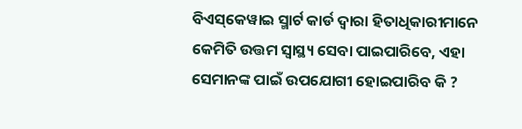ବିଏସ୍‌କେୱାଇ ସ୍ମାର୍ଟ କାର୍ଡ ଦ୍ୱାରା ହିତାଧିକାରୀମାନେ କେମିତି ଉତ୍ତମ ସ୍ୱାସ୍ଥ୍ୟ ସେବା ପାଇପାରିବେ, ଏହା ସେମାନଙ୍କ ପାଇଁ ଉପଯୋଗୀ ହୋଇପାରିବ କି ?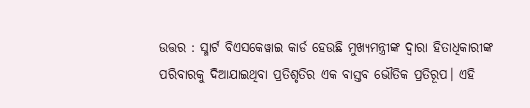ଉତ୍ତର : ସ୍ମାର୍ଟ ବିଏସକେୱାଇ କାର୍ଡ ହେଉଛି ମୁଖ୍ୟମନ୍ତ୍ରୀଙ୍କ ଦ୍ବାରା ହିତାଧିକାରୀଙ୍କ ପରିବାରକୁ ଦିଆଯାଇଥିବା ପ୍ରତିଶୃତିର ଏକ ବାସ୍ତବ ଭୌତିକ ପ୍ରତିରୂପ। ଏହି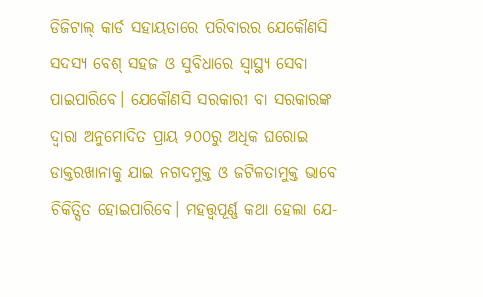ଡିଜିଟାଲ୍ କାର୍ଡ ସହାୟତାରେ ପରିବାରର ଯେକୌଣସି ସଦସ୍ୟ ବେଶ୍ ସହଜ ଓ ସୁବିଧାରେ ସ୍ୱାସ୍ଥ୍ୟ ସେବା ପାଇପାରିବେ। ଯେକୌଣସି ସରକାରୀ ବା ସରକାରଙ୍କ ଦ୍ଵାରା ଅନୁମୋଦିତ ପ୍ରାୟ ୨୦୦ରୁ ଅଧିକ ଘରୋଇ ଡାକ୍ତରଖାନାକୁ ଯାଇ ନଗଦମୁକ୍ତ ଓ ଜଟିଳତାମୁକ୍ତ ଭାବେ ଚିକିତ୍ସିତ ହୋଇପାରିବେ। ମହତ୍ତ୍ୱପୂର୍ଣ୍ଣ କଥା ହେଲା ଯେ-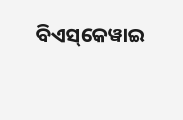ବିଏସ୍‌କେୱାଇ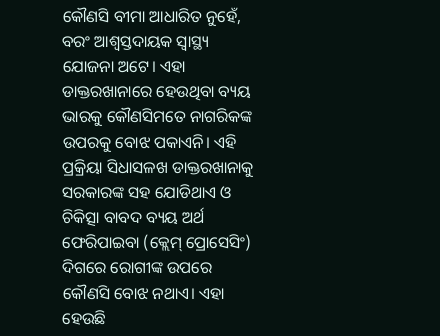କୌଣସି ବୀମା ଆଧାରିତ ନୁହେଁ, ବରଂ ଆଶ୍ୱସ୍ତଦାୟକ ସ୍ଵାସ୍ଥ୍ୟ ଯୋଜନା ଅଟେ। ଏହା ଡାକ୍ତରଖାନାରେ ହେଉଥିବା ବ୍ୟୟ ଭାରକୁ କୌଣସିମତେ ନାଗରିକଙ୍କ ଉପରକୁ ବୋଝ ପକାଏନି। ଏହି ପ୍ରକ୍ରିୟା ସିଧାସଳଖ ଡାକ୍ତରଖାନାକୁ ସରକାରଙ୍କ ସହ ଯୋଡିଥାଏ ଓ ଚିକିତ୍ସା ବାବଦ ବ୍ୟୟ ଅର୍ଥ ଫେରିପାଇବା (କ୍ଲେମ୍ ପ୍ରୋସେସିଂ) ଦିଗରେ ରୋଗୀଙ୍କ ଉପରେ କୌଣସି ବୋଝ ନଥାଏ। ଏହା ହେଉଛି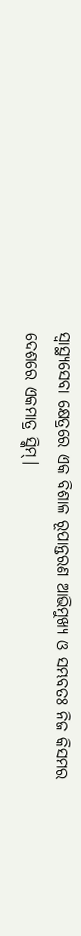ସ୍ବାସ୍ଥ୍ୟସେବା କ୍ଷେତ୍ରରେ ଏକ ବିଶାଳ ରୂପାନ୍ତରଣ ଆଭିମୁଖ୍ୟ ଓ ସମ୍ଭବତଃ ନିଜ କିସମର ଦେଶରେ ଏକମାତ୍ର ସ୍କିମ୍।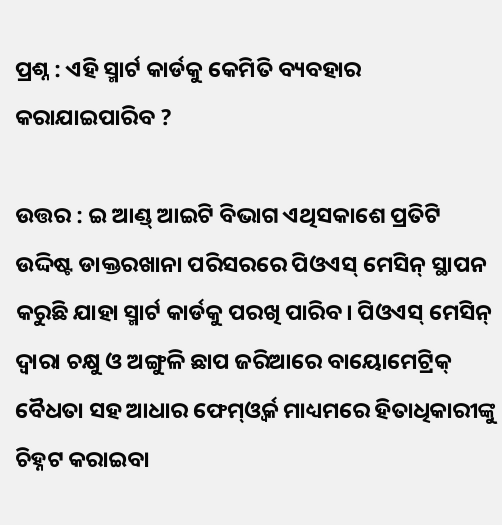ପ୍ରଶ୍ନ : ଏହି ସ୍ମାର୍ଟ କାର୍ଡକୁ କେମିତି ବ୍ୟବହାର କରାଯାଇପାରିବ ?

ଉତ୍ତର : ଇ ଆଣ୍ଡ୍ ଆଇଟି ବିଭାଗ ଏଥିସକାଶେ ପ୍ରତିଟି ଉଦ୍ଦିଷ୍ଟ ଡାକ୍ତରଖାନା ପରିସରରେ ପିଓଏସ୍ ମେସିନ୍ ସ୍ଥାପନ କରୁଛି ଯାହା ସ୍ମାର୍ଟ କାର୍ଡକୁ ପରଖି ପାରିବ। ପିଓଏସ୍ ମେସିନ୍ ଦ୍ଵାରା ଚକ୍ଷୁ ଓ ଅଙ୍ଗୁଳି ଛାପ ଜରିଆରେ ବାୟୋମେଟ୍ରିକ୍ ବୈଧତା ସହ ଆଧାର ଫେମ୍ଓ୍ବର୍କ ମାଧ୍ୟମରେ ହିତାଧିକାରୀଙ୍କୁ ଚିହ୍ନଟ କରାଇବା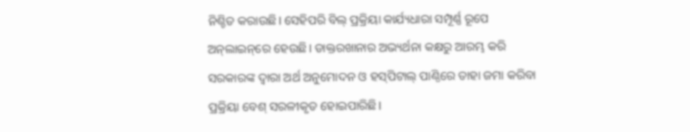ନିଶ୍ଚିତ କରାଉଛି। ସେହିପରି ବିଲ୍ ପ୍ରକ୍ରିୟା କାର୍ଯ୍ୟଧାରା ସମ୍ପୂର୍ଣ୍ଣ ରୂପେ ଅନ୍‌ଲାଇନ୍‌ରେ ହେଉଛି। ଡାକ୍ତରଖାନାର ଅଭ୍ୟର୍ଥନା କକ୍ଷରୁ ଆରମ୍ଭ କରି ସରକାରଙ୍କ ଦ୍ଵାରା ଅର୍ଥ ଅନୁମୋଦନ ଓ ହସ୍‌ପିଟାଲ୍ ପାଣ୍ଠିରେ ତାହା ଜମା କରିବା ପ୍ରକ୍ରିୟା ବେଶ୍ ସରଳୀକୃତ ହୋଇପାରିଛି।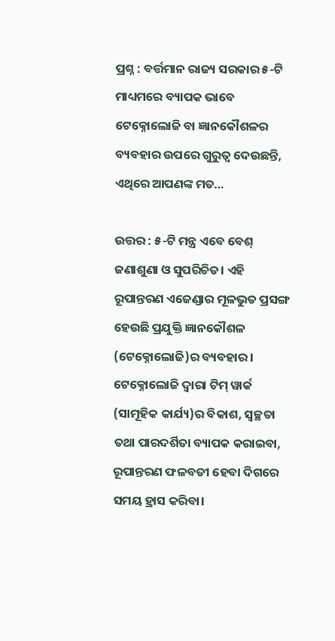ପ୍ରଶ୍ନ : ବର୍ତ୍ତମାନ ରାଜ୍ୟ ସରକାର ୫-ଟି ମାଧ୍ୟମରେ ବ୍ୟାପକ ଭାବେ ଟେକ୍ନୋଲୋଜି ବା ଜ୍ଞାନକୌଶଳର ବ୍ୟବହାର ଉପରେ ଗୁରୁତ୍ୱ ଦେଉଛନ୍ତି, ଏଥିରେ ଆପଣଙ୍କ ମତ…

ଉତ୍ତର : ୫-ଟି ମନ୍ତ୍ର ଏବେ ବେଶ୍ ଜଣାଶୁଣା ଓ ସୁପରିଚିତ। ଏହି ରୂପାନ୍ତରଣ ଏଜେଣ୍ଡାର ମୂଳଭୁତ ପ୍ରସଙ୍ଗ ହେଉଛି ପ୍ରଯୁକ୍ତି ଜ୍ଞାନକୌଶଳ (ଟେକ୍ନୋଲୋଜି)ର ବ୍ୟବହାର। ଟେକ୍ନୋଲୋଜି ଦ୍ଵାରା ଟିମ୍ ୱାର୍କ (ସାମୂହିକ କାର୍ଯ୍ୟ)ର ବିକାଶ, ସ୍ବଚ୍ଛତା ତଥା ପାରଦର୍ଶିତା ବ୍ୟାପକ କରାଇବା, ରୂପାନ୍ତରଣ ଫଳବତୀ ହେବା ଦିଗରେ ସମୟ ହ୍ରାସ କରିବା।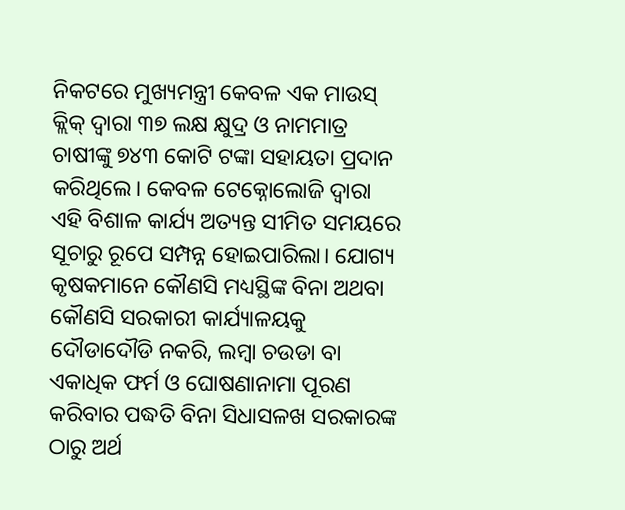ନିକଟରେ ମୁଖ୍ୟମନ୍ତ୍ରୀ କେବଳ ଏକ ମାଉସ୍ କ୍ଲିକ୍ ଦ୍ଵାରା ୩୭ ଲକ୍ଷ କ୍ଷୁଦ୍ର ଓ ନାମମାତ୍ର ଚାଷୀଙ୍କୁ ୭୪୩ କୋଟି ଟଙ୍କା ସହାୟତା ପ୍ରଦାନ କରିଥିଲେ। କେବଳ ଟେକ୍ନୋଲୋଜି ଦ୍ଵାରା ଏହି ବିଶାଳ କାର୍ଯ୍ୟ ଅତ୍ୟନ୍ତ ସୀମିତ ସମୟରେ ସୂଚାରୁ ରୂପେ ସମ୍ପନ୍ନ ହୋଇପାରିଲା। ଯୋଗ୍ୟ କୃଷକମାନେ କୌଣସି ମଧ୍ୟସ୍ଥିଙ୍କ ବିନା ଅଥବା କୌଣସି ସରକାରୀ କାର୍ଯ୍ୟାଳୟକୁ ଦୌଡାଦୌଡି ନକରି, ଲମ୍ବା ଚଉଡା ବା ଏକାଧିକ ଫର୍ମ ଓ ଘୋଷଣାନାମା ପୂରଣ କରିବାର ପଦ୍ଧତି ବିନା ସିଧାସଳଖ ସରକାରଙ୍କ ଠାରୁ ଅର୍ଥ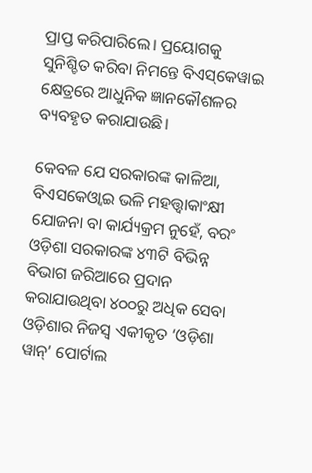ପ୍ରାପ୍ତ କରିପାରିଲେ। ପ୍ରୟୋଗକୁ ସୁନିଶ୍ଚିତ କରିବା ନିମନ୍ତେ ବିଏସ୍‌କେୱାଇ କ୍ଷେତ୍ରରେ ଆଧୁନିକ ଜ୍ଞାନକୌଶଳର ବ୍ୟବହୃତ କରାଯାଉଛି।

କେବଳ ଯେ ସରକାରଙ୍କ କାଳିଆ, ବିଏସକେଓ୍ବାଇ ଭଳି ମହତ୍ତ୍ବାକାଂକ୍ଷୀ ଯୋଜନା ବା କାର୍ଯ୍ୟକ୍ରମ ନୁହେଁ, ବରଂ ଓଡ଼ିଶା ସରକାରଙ୍କ ୪୩ଟି ବିଭିନ୍ନ ବିଭାଗ ଜରିଆରେ ପ୍ରଦାନ କରାଯାଉଥିବା ୪୦୦ରୁ ଅଧିକ ସେବା ଓଡ଼ିଶାର ନିଜସ୍ବ ଏକୀକୃତ ‘ଓଡ଼ିଶା ୱାନ୍’ ପୋର୍ଟାଲ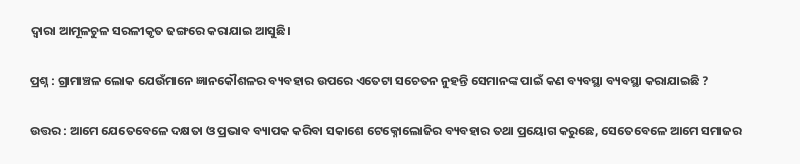ଦ୍ବାରା ଆମୂଳଚୁଳ ସରଳୀକୃତ ଢଙ୍ଗରେ କରାଯାଇ ଆସୁଛି।

ପ୍ରଶ୍ନ : ଗ୍ରାମାଞ୍ଚଳ ଲୋକ ଯେଉଁମାନେ ଜ୍ଞାନକୌଶଳର ବ୍ୟବହାର ଉପରେ ଏତେଟା ସଚେତନ ନୁହନ୍ତି ସେମାନଙ୍କ ପାଇଁ କଣ ବ୍ୟବସ୍ଥା ବ୍ୟବସ୍ଥା କରାଯାଇଛି ?

ଉତ୍ତର : ଆମେ ଯେତେବେଳେ ଦକ୍ଷତା ଓ ପ୍ରଭାବ ବ୍ୟାପକ କରିବା ସକାଶେ ଟେକ୍ନୋଲୋଜିର ବ୍ୟବହାର ତଥା ପ୍ରୟୋଗ କରୁଛେ, ସେତେବେଳେ ଆମେ ସମାଜର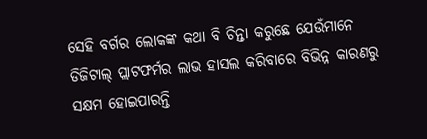ସେହି ବର୍ଗର ଲୋକଙ୍କ କଥା ବି ଚିନ୍ତା କରୁଛେ ଯେଉଁମାନେ ଡିଜିଟାଲ୍ ପ୍ଲାଟଫର୍ମର ଲାଭ ହାସଲ କରିବାରେ ବିଭିନ୍ନ କାରଣରୁ ସକ୍ଷମ ହୋଇପାରନ୍ତି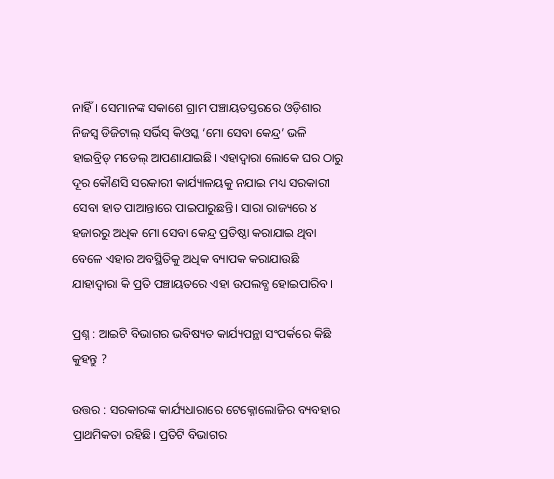ନାହିଁ। ସେମାନଙ୍କ ସକାଶେ ଗ୍ରାମ ପଞ୍ଚାୟତସ୍ତରରେ ଓଡ଼ିଶାର ନିଜସ୍ବ ଡିଜିଟାଲ୍ ସର୍ଭିସ୍ କିଓସ୍କ ‘ମୋ ସେବା କେନ୍ଦ୍ର’ ଭଳି ହାଇବ୍ରିଡ୍ ମଡେଲ୍ ଆପଣାଯାଇଛି। ଏହାଦ୍ୱାରା ଲୋକେ ଘର ଠାରୁ ଦୂର କୌଣସି ସରକାରୀ କାର୍ଯ୍ୟାଳୟକୁ ନଯାଇ ମଧ୍ୟ ସରକାରୀ ସେବା ହାତ ପାଆନ୍ତାରେ ପାଇପାରୁଛନ୍ତି। ସାରା ରାଜ୍ୟରେ ୪ ହଜାରରୁ ଅଧିକ ମୋ ସେବା କେନ୍ଦ୍ର ପ୍ରତିଷ୍ଠା କରାଯାଇ ଥିବା ବେଳେ ଏହାର ଅବସ୍ଥିତିକୁ ଅଧିକ ବ୍ୟାପକ କରାଯାଉଛି ଯାହାଦ୍ଵାରା କି ପ୍ରତି ପଞ୍ଚାୟତରେ ଏହା ଉପଲବ୍ଧ ହୋଇପାରିବ।

ପ୍ରଶ୍ନ : ଆଇଟି ବିଭାଗର ଭବିଷ୍ୟତ କାର୍ଯ୍ୟପନ୍ଥା ସଂପର୍କରେ କିଛି କୁହନ୍ତୁ ?

ଉତ୍ତର : ସରକାରଙ୍କ କାର୍ଯ୍ୟଧାରାରେ ଟେକ୍ନୋଲୋଜିର ବ୍ୟବହାର ପ୍ରାଥମିକତା ରହିଛି। ପ୍ରତିଟି ବିଭାଗର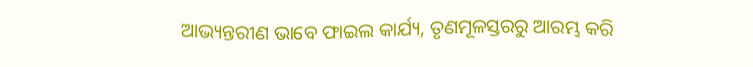ଆଭ୍ୟନ୍ତରୀଣ ଭାବେ ଫାଇଲ କାର୍ଯ୍ୟ, ତୃଣମୂଳସ୍ତରରୁ ଆରମ୍ଭ କରି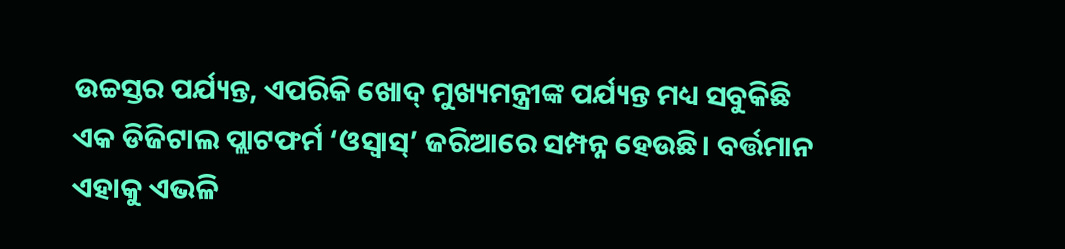ଉଚ୍ଚସ୍ତର ପର୍ଯ୍ୟନ୍ତ, ଏପରିକି ଖୋଦ୍ ମୁଖ୍ୟମନ୍ତ୍ରୀଙ୍କ ପର୍ଯ୍ୟନ୍ତ ମଧ୍ୟ ସବୁକିଛି ଏକ ଡିଜିଟାଲ ପ୍ଲାଟଫର୍ମ ‘ଓସ୍ୱାସ୍’ ଜରିଆରେ ସମ୍ପନ୍ନ ହେଉଛି। ବର୍ତ୍ତମାନ ଏହାକୁ ଏଭଳି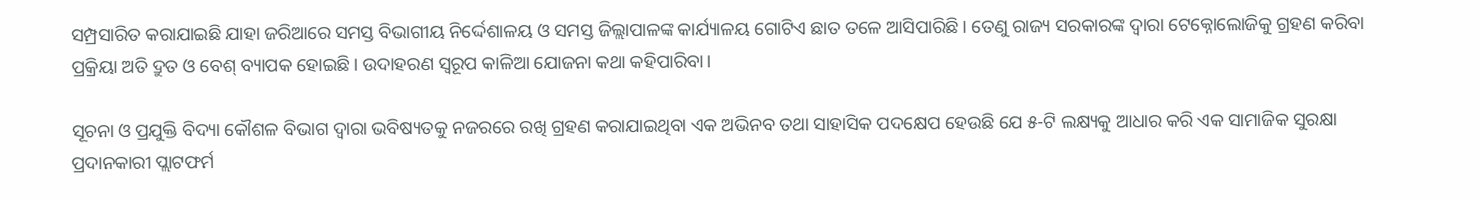ସମ୍ପ୍ରସାରିତ କରାଯାଇଛି ଯାହା ଜରିଆରେ ସମସ୍ତ ବିଭାଗୀୟ ନିର୍ଦ୍ଦେଶାଳୟ ଓ ସମସ୍ତ ଜିଲ୍ଲାପାଳଙ୍କ କାର୍ଯ୍ୟାଳୟ ଗୋଟିଏ ଛାତ ତଳେ ଆସିପାରିଛି। ତେଣୁ ରାଜ୍ୟ ସରକାରଙ୍କ ଦ୍ବାରା ଟେକ୍ନୋଲୋଜିକୁ ଗ୍ରହଣ କରିବା ପ୍ରକ୍ରିୟା ଅତି ଦ୍ରୁତ ଓ ବେଶ୍ ବ୍ୟାପକ ହୋଇଛି। ଉଦାହରଣ ସ୍ଵରୂପ କାଳିଆ ଯୋଜନା କଥା କହିପାରିବା।

ସୂଚନା ଓ ପ୍ରଯୁକ୍ତି ବିଦ୍ୟା କୌଶଳ ବିଭାଗ ଦ୍ୱାରା ଭବିଷ୍ୟତକୁ ନଜରରେ ରଖି ଗ୍ରହଣ କରାଯାଇଥିବା ଏକ ଅଭିନବ ତଥା ସାହାସିକ ପଦକ୍ଷେପ ହେଉଛି ଯେ ୫-ଟି ଲକ୍ଷ୍ୟକୁ ଆଧାର କରି ଏକ ସାମାଜିକ ସୁରକ୍ଷା ପ୍ରଦାନକାରୀ ପ୍ଲାଟଫର୍ମ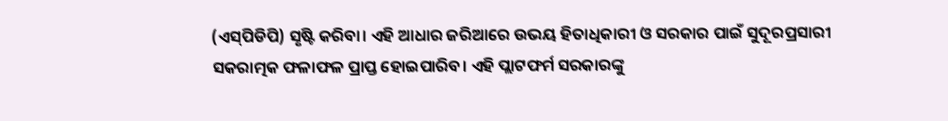(ଏସ୍‌ପିଡିପି) ସୃଷ୍ଟି କରିବା। ଏହି ଆଧାର ଜରିଆରେ ଉଭୟ ହିତାଧିକାରୀ ଓ ସରକାର ପାଇଁ ସୁଦୂରପ୍ରସାରୀ ସକରାତ୍ମକ ଫଳାଫଳ ପ୍ରାପ୍ତ ହୋଇପାରିବ। ଏହି ପ୍ଲାଟଫର୍ମ ସରକାରଙ୍କୁ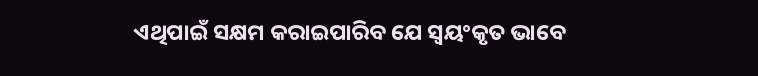ଏଥିପାଇଁ ସକ୍ଷମ କରାଇପାରିବ ଯେ ସ୍ବୟଂକୃତ ଭାବେ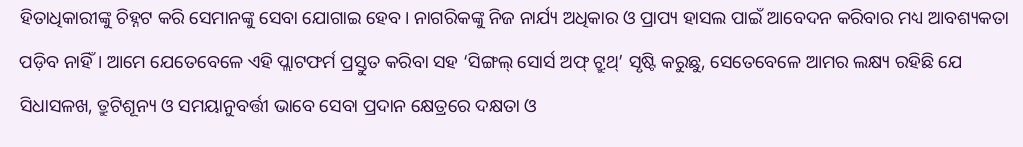ହିତାଧିକାରୀଙ୍କୁ ଚିହ୍ନଟ କରି ସେମାନଙ୍କୁ ସେବା ଯୋଗାଇ ହେବ। ନାଗରିକଙ୍କୁ ନିଜ ନାର୍ଯ୍ୟ ଅଧିକାର ଓ ପ୍ରାପ୍ୟ ହାସଲ ପାଇଁ ଆବେଦନ କରିବାର ମଧ୍ୟ ଆବଶ୍ୟକତା ପଡ଼ିବ ନାହିଁ। ଆମେ ଯେତେବେଳେ ଏହି ପ୍ଲାଟଫର୍ମ ପ୍ରସ୍ତୁତ କରିବା ସହ ‘ସିଙ୍ଗଲ୍ ସୋର୍ସ ଅଫ୍ ଟ୍ରୁଥ୍’ ସୃଷ୍ଟି କରୁଛୁ, ସେତେବେଳେ ଆମର ଲକ୍ଷ୍ୟ ରହିଛି ଯେ ସିଧାସଳଖ, ତ୍ରୁଟିଶୂନ୍ୟ ଓ ସମୟାନୁବର୍ତ୍ତୀ ଭାବେ ସେବା ପ୍ରଦାନ କ୍ଷେତ୍ରରେ ଦକ୍ଷତା ଓ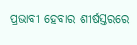ପ୍ରଭାବୀ ହେବାର ଶୀର୍ଷସ୍ତରରେ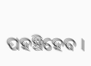ପହଞ୍ଚିହେବ ।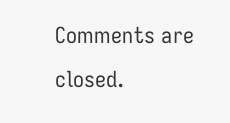Comments are closed.